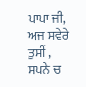ਪਾਪਾ ਜੀ,
ਅਜ ਸਵੇਰੇ ਤੁਸੀਂ ,
ਸਪਨੇ ਚ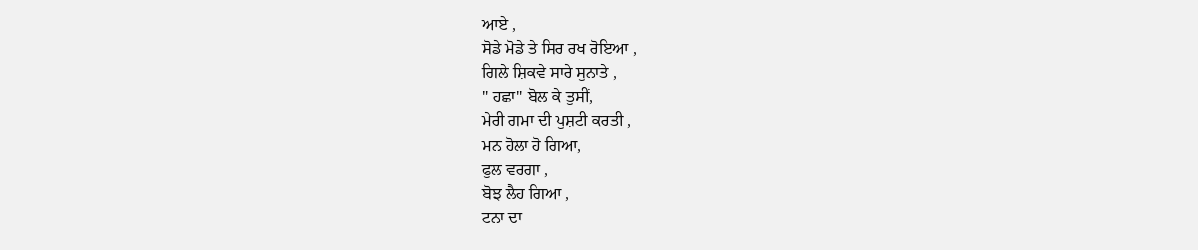ਆਏ ,
ਸੋਡੇ ਮੋਡੇ ਤੇ ਸਿਰ ਰਖ ਰੋਇਆ ,
ਗਿਲੇ ਸ਼ਿਕਵੇ ਸਾਰੇ ਸੁਨਾਤੇ ,
" ਹਛਾ" ਬੋਲ ਕੇ ਤੁਸੀਂ,
ਮੇਰੀ ਗਮਾ ਦੀ ਪੁਸ਼ਟੀ ਕਰਤੀ ,
ਮਨ ਹੋਲਾ ਹੋ ਗਿਆ,
ਫੁਲ ਵਰਗਾ ,
ਬੋਝ ਲੈਹ ਗਿਆ ,
ਟਨਾ ਦਾ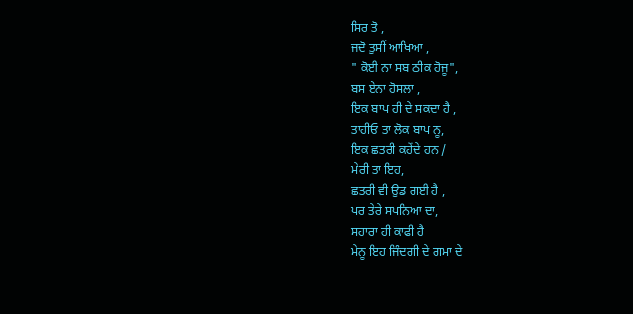ਸਿਰ ਤੋ ,
ਜਦੋ ਤੁਸੀਂ ਆਖਿਆ ,
" ਕੋਈ ਨਾ ਸਬ ਠੀਕ ਹੋਜੂ",
ਬਸ ਏਨਾ ਹੋਸਲਾ ,
ਇਕ ਬਾਪ ਹੀ ਦੇ ਸਕਦਾ ਹੈ ,
ਤਾਹੀਓ ਤਾ ਲੋਕ ਬਾਪ ਨੂ,
ਇਕ ਛਤਰੀ ਕਹੇਂਦੇ ਹਨ /
ਮੇਰੀ ਤਾ ਇਹ,
ਛਤਰੀ ਵੀ ਉਡ ਗਈ ਹੈ ,
ਪਰ ਤੇਰੇ ਸਪਨਿਆ ਦਾ,
ਸਹਾਰਾ ਹੀ ਕਾਫੀ ਹੈ
ਮੇਨੂ ਇਹ ਜਿੰਦਗੀ ਦੇ ਗਮਾ ਦੇ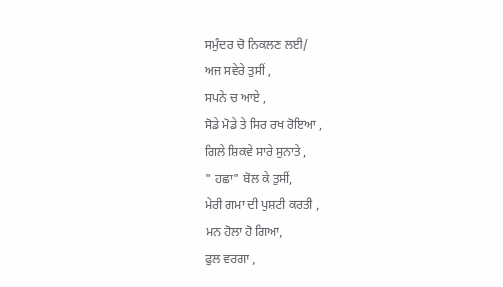ਸਮੁੰਦਰ ਚੋ ਨਿਕਲਣ ਲਈ/
ਅਜ ਸਵੇਰੇ ਤੁਸੀਂ ,
ਸਪਨੇ ਚ ਆਏ ,
ਸੋਡੇ ਮੋਡੇ ਤੇ ਸਿਰ ਰਖ ਰੋਇਆ ,
ਗਿਲੇ ਸ਼ਿਕਵੇ ਸਾਰੇ ਸੁਨਾਤੇ ,
" ਹਛਾ" ਬੋਲ ਕੇ ਤੁਸੀਂ,
ਮੇਰੀ ਗਮਾ ਦੀ ਪੁਸ਼ਟੀ ਕਰਤੀ ,
ਮਨ ਹੋਲਾ ਹੋ ਗਿਆ,
ਫੁਲ ਵਰਗਾ ,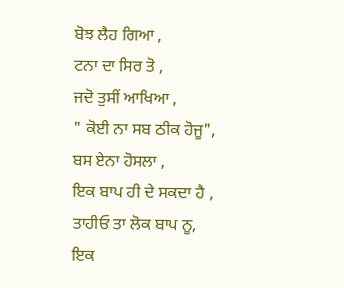ਬੋਝ ਲੈਹ ਗਿਆ ,
ਟਨਾ ਦਾ ਸਿਰ ਤੋ ,
ਜਦੋ ਤੁਸੀਂ ਆਖਿਆ ,
" ਕੋਈ ਨਾ ਸਬ ਠੀਕ ਹੋਜੂ",
ਬਸ ਏਨਾ ਹੋਸਲਾ ,
ਇਕ ਬਾਪ ਹੀ ਦੇ ਸਕਦਾ ਹੈ ,
ਤਾਹੀਓ ਤਾ ਲੋਕ ਬਾਪ ਨੂ,
ਇਕ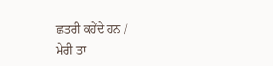ਛਤਰੀ ਕਹੇਂਦੇ ਹਨ /
ਮੇਰੀ ਤਾ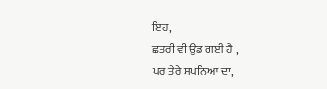ਇਹ,
ਛਤਰੀ ਵੀ ਉਡ ਗਈ ਹੈ ,
ਪਰ ਤੇਰੇ ਸਪਨਿਆ ਦਾ,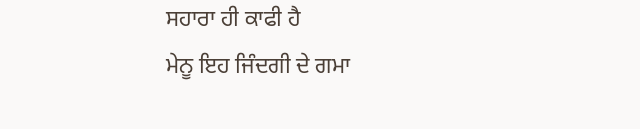ਸਹਾਰਾ ਹੀ ਕਾਫੀ ਹੈ
ਮੇਨੂ ਇਹ ਜਿੰਦਗੀ ਦੇ ਗਮਾ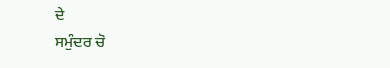ਦੇ
ਸਮੁੰਦਰ ਚੋ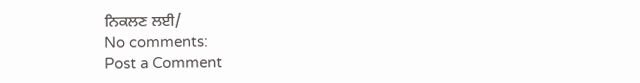ਨਿਕਲਣ ਲਈ/
No comments:
Post a Comment